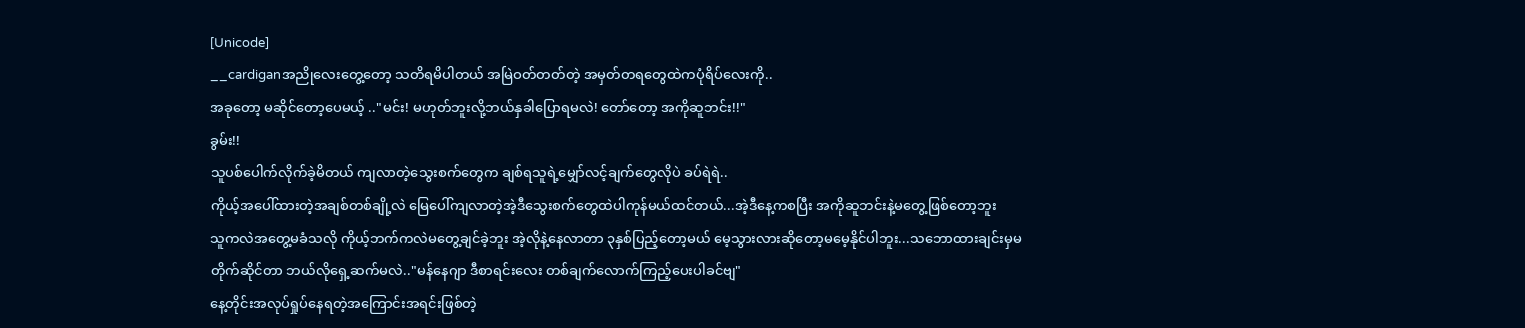[Unicode]
__cardiganအညိုလေးတွေ့တော့ သတိရမိပါတယ် အမြဲဝတ်တတ်တဲ့ အမှတ်တရတွေထဲကပုံရိပ်လေးကို..
အခုတော့ မဆိုင်တော့ပေမယ့် .."မင်း! မဟုတ်ဘူးလို့ဘယ်နှခါပြောရမလဲ! တော်တော့ အကိုဆူဘင်း!!"
ခွမ်း!!
သူပစ်ပေါက်လိုက်ခဲ့မိတယ် ကျလာတဲ့သွေးစက်တွေက ချစ်ရသူရဲ့မျှော်လင့်ချက်တွေလိုပဲ ခပ်ရဲရဲ..
ကိုယ့်အပေါ်ထားတဲ့အချစ်တစ်ချို့လဲ မြေပေါ်ကျလာတဲ့အဲ့ဒီသွေးစက်တွေထဲပါကုန်မယ်ထင်တယ်...အဲ့ဒီနေ့ကစပြီး အကိုဆူဘင်းနဲ့မတွေ့ဖြစ်တော့ဘူး
သူကလဲအတွေ့မခံသလို ကိုယ့်ဘက်ကလဲမတွေ့ချင်ခဲ့ဘူး အဲ့လိုနဲ့နေလာတာ ၃နှစ်ပြည့်တော့မယ် မေ့သွားလားဆိုတော့မမေ့နိုင်ပါဘူး...သဘောထားချင်းမှမတိုက်ဆိုင်တာ ဘယ်လိုရှေ့ဆက်မလဲ.."မန်နေဂျာ ဒီစာရင်းလေး တစ်ချက်လောက်ကြည့်ပေးပါခင်ဗျ"
နေ့တိုင်းအလုပ်ရှုပ်နေရတဲ့အကြောင်းအရင်းဖြစ်တဲ့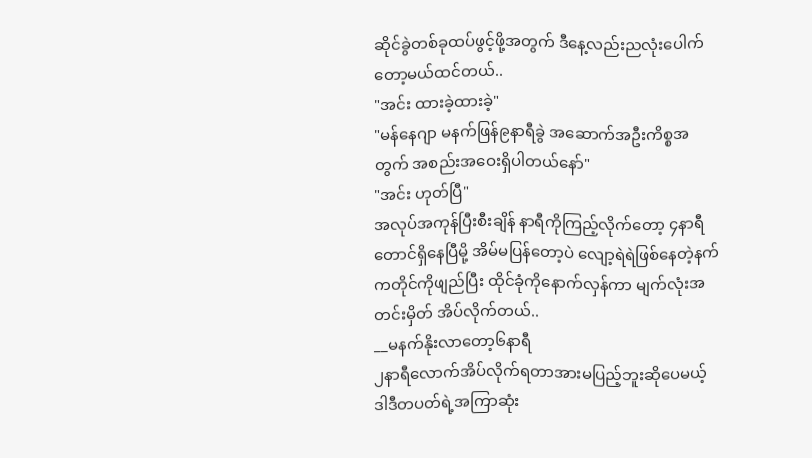ဆိုင်ခွဲတစ်ခုထပ်ဖွင့်ဖို့အတွက် ဒီနေ့လည်းညလုံးပေါက်တော့မယ်ထင်တယ်..
"အင်း ထားခဲ့ထားခဲ့"
"မန်နေဂျာ မနက်ဖြန်၉နာရီခွဲ အဆောက်အဦးကိစ္စအတွက် အစည်းအဝေးရှိပါတယ်နော်"
"အင်း ဟုတ်ပြီ"
အလုပ်အကုန်ပြီးစီးချိန် နာရီကိုကြည့်လိုက်တော့ ၄နာရီတောင်ရှိနေပြီမို့ အိမ်မပြန်တော့ပဲ လျော့ရဲရဲဖြစ်နေတဲ့နက်ကတိုင်ကိုဖျည်ပြီး ထိုင်ခုံကိုနောက်လှန်ကာ မျက်လုံးအတင်းမှိတ် အိပ်လိုက်တယ်..
__မနက်နိုးလာတော့၆နာရီ
၂နာရီလောက်အိပ်လိုက်ရတာအားမပြည့်ဘူးဆိုပေမယ့် ဒါဒီတပတ်ရဲ့အကြာဆုံး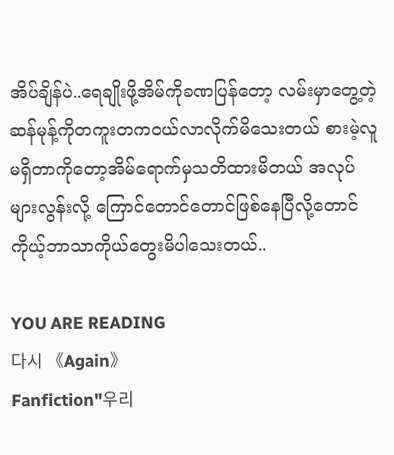အိပ်ချိန်ပဲ..ရေချိုးဖို့အိမ်ကိုခဏပြန်တော့ လမ်းမှာတွေ့တဲ့ ဆန်မုန့်ကိုတကူးတကဝယ်လာလိုက်မိသေးတယ် စားမဲ့လူမရှိတာကိုတော့အိမ်ရောက်မှသတိထားမိတယ် အလုပ်များလွန်းလို့ ကြောင်တောင်တောင်ဖြစ်နေပြီလို့တောင် ကိုယ့်ဘာသာကိုယ်တွေးမိပါသေးတယ်..

YOU ARE READING
다시 《Again》
Fanfiction"우리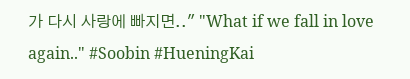가 다시 사랑에 빠지면.." "What if we fall in love again.." #Soobin #HueningKai